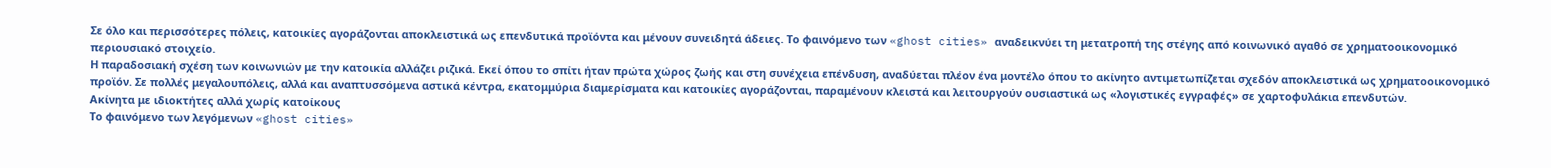Σε όλο και περισσότερες πόλεις, κατοικίες αγοράζονται αποκλειστικά ως επενδυτικά προϊόντα και μένουν συνειδητά άδειες. Το φαινόμενο των «ghost cities» αναδεικνύει τη μετατροπή της στέγης από κοινωνικό αγαθό σε χρηματοοικονομικό περιουσιακό στοιχείο.
Η παραδοσιακή σχέση των κοινωνιών με την κατοικία αλλάζει ριζικά. Εκεί όπου το σπίτι ήταν πρώτα χώρος ζωής και στη συνέχεια επένδυση, αναδύεται πλέον ένα μοντέλο όπου το ακίνητο αντιμετωπίζεται σχεδόν αποκλειστικά ως χρηματοοικονομικό προϊόν. Σε πολλές μεγαλουπόλεις, αλλά και αναπτυσσόμενα αστικά κέντρα, εκατομμύρια διαμερίσματα και κατοικίες αγοράζονται, παραμένουν κλειστά και λειτουργούν ουσιαστικά ως «λογιστικές εγγραφές» σε χαρτοφυλάκια επενδυτών.
Ακίνητα με ιδιοκτήτες αλλά χωρίς κατοίκους
Το φαινόμενο των λεγόμενων «ghost cities»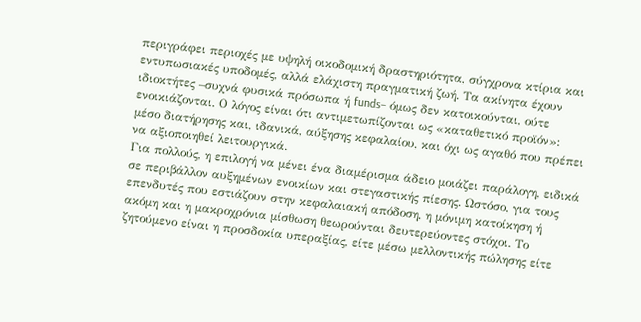περιγράφει περιοχές με υψηλή οικοδομική δραστηριότητα, σύγχρονα κτίρια και εντυπωσιακές υποδομές, αλλά ελάχιστη πραγματική ζωή. Τα ακίνητα έχουν ιδιοκτήτες –συχνά φυσικά πρόσωπα ή funds– όμως δεν κατοικούνται, ούτε ενοικιάζονται. Ο λόγος είναι ότι αντιμετωπίζονται ως «καταθετικό προϊόν»: μέσο διατήρησης και, ιδανικά, αύξησης κεφαλαίου, και όχι ως αγαθό που πρέπει να αξιοποιηθεί λειτουργικά.
Για πολλούς, η επιλογή να μένει ένα διαμέρισμα άδειο μοιάζει παράλογη, ειδικά σε περιβάλλον αυξημένων ενοικίων και στεγαστικής πίεσης. Ωστόσο, για τους επενδυτές που εστιάζουν στην κεφαλαιακή απόδοση, η μόνιμη κατοίκηση ή ακόμη και η μακροχρόνια μίσθωση θεωρούνται δευτερεύοντες στόχοι. Το ζητούμενο είναι η προσδοκία υπεραξίας, είτε μέσω μελλοντικής πώλησης είτε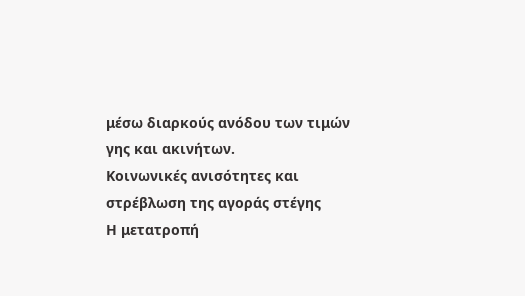μέσω διαρκούς ανόδου των τιμών γης και ακινήτων.
Κοινωνικές ανισότητες και στρέβλωση της αγοράς στέγης
Η μετατροπή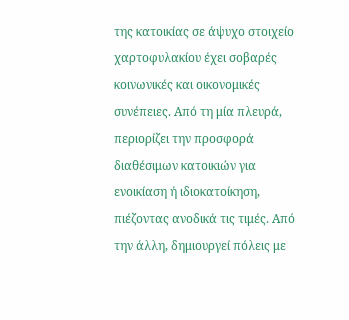της κατοικίας σε άψυχο στοιχείο χαρτοφυλακίου έχει σοβαρές κοινωνικές και οικονομικές συνέπειες. Από τη μία πλευρά, περιορίζει την προσφορά διαθέσιμων κατοικιών για ενοικίαση ή ιδιοκατοίκηση, πιέζοντας ανοδικά τις τιμές. Από την άλλη, δημιουργεί πόλεις με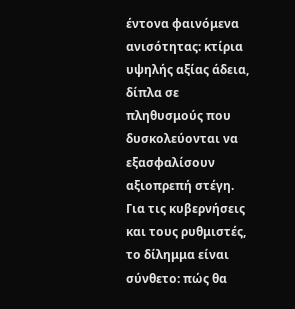έντονα φαινόμενα ανισότητας: κτίρια υψηλής αξίας άδεια, δίπλα σε πληθυσμούς που δυσκολεύονται να εξασφαλίσουν αξιοπρεπή στέγη.
Για τις κυβερνήσεις και τους ρυθμιστές, το δίλημμα είναι σύνθετο: πώς θα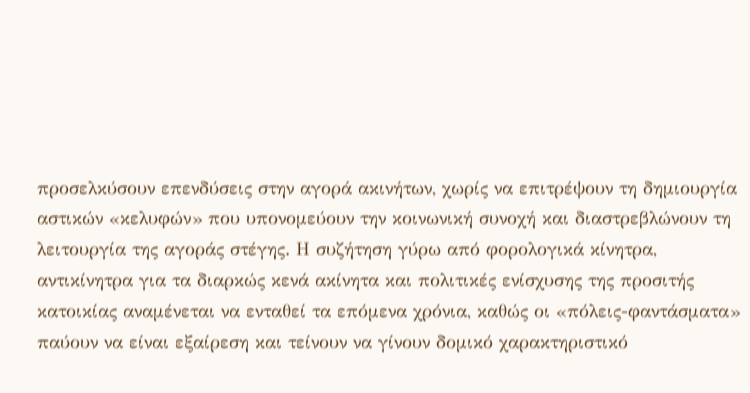προσελκύσουν επενδύσεις στην αγορά ακινήτων, χωρίς να επιτρέψουν τη δημιουργία αστικών «κελυφών» που υπονομεύουν την κοινωνική συνοχή και διαστρεβλώνουν τη λειτουργία της αγοράς στέγης. Η συζήτηση γύρω από φορολογικά κίνητρα, αντικίνητρα για τα διαρκώς κενά ακίνητα και πολιτικές ενίσχυσης της προσιτής κατοικίας αναμένεται να ενταθεί τα επόμενα χρόνια, καθώς οι «πόλεις-φαντάσματα» παύουν να είναι εξαίρεση και τείνουν να γίνουν δομικό χαρακτηριστικό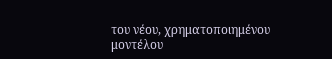του νέου, χρηματοποιημένου μοντέλου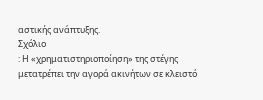αστικής ανάπτυξης.
Σχόλιο
: Η «χρηματιστηριοποίηση» της στέγης μετατρέπει την αγορά ακινήτων σε κλειστό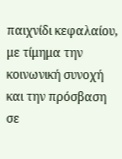παιχνίδι κεφαλαίου, με τίμημα την κοινωνική συνοχή και την πρόσβαση σε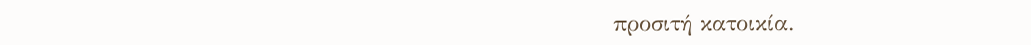προσιτή κατοικία.